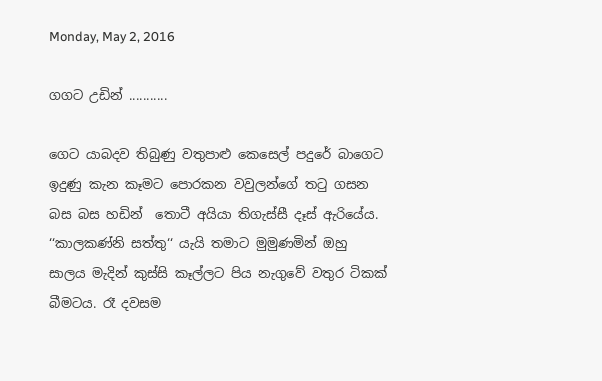Monday, May 2, 2016

ගගට උඩින් ...........

ගෙට යාබදව තිබුණු වතුපාළු කෙසෙල් පදුරේ බාගෙට ඉදුණු කැන කෑමට පොරකන වවුලන්ගේ තටු ගසන බස බස හඩින්  තොටී අයියා තිගැස්සී දෑස් ඇරියේය. ‘‘කාලකණ්නි සත්තු‘‘ යැයි තමාට මුමුණමින් ඔහු සාලය මැදින් කුස්සි කෑල්ලට පිය නැගුවේ වතුර ටිකක් බීමටය. රෑ දවසම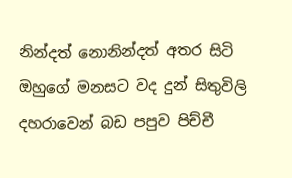නින්දත් නොනින්දත් අතර සිටි ඔහුගේ මනසට වද දුන් සිතුවිලි දහරාවෙන් බඩ පපුව පිච්චී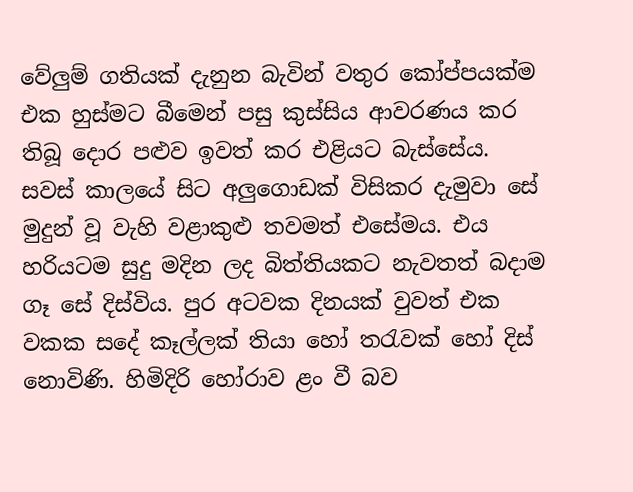වේලුම් ගතියක් දැනුන බැවින් වතුර කෝප්පයක්ම එක හුස්මට බීමෙන් පසු කුස්සිය ආවරණය කර තිබූ දොර පළුව ඉවත් කර එළියට බැස්සේය. සවස් කාලයේ සිට අලුගොඩක් විසිකර දැමුවා සේ මුදුන් වූ වැහි වළාකුළු තවමත් එසේමය. එය හරියටම සුදු මදින ලද බිත්තියකට නැවතත් බදාම ගෑ සේ දිස්විය. පුර අටවක දිනයක් වුවත් එක වකක සදේ කෑල්ලක් තියා හෝ තරැවක් හෝ දිස් නොවිණි. හිමිදිරි හෝරාව ළං වී බව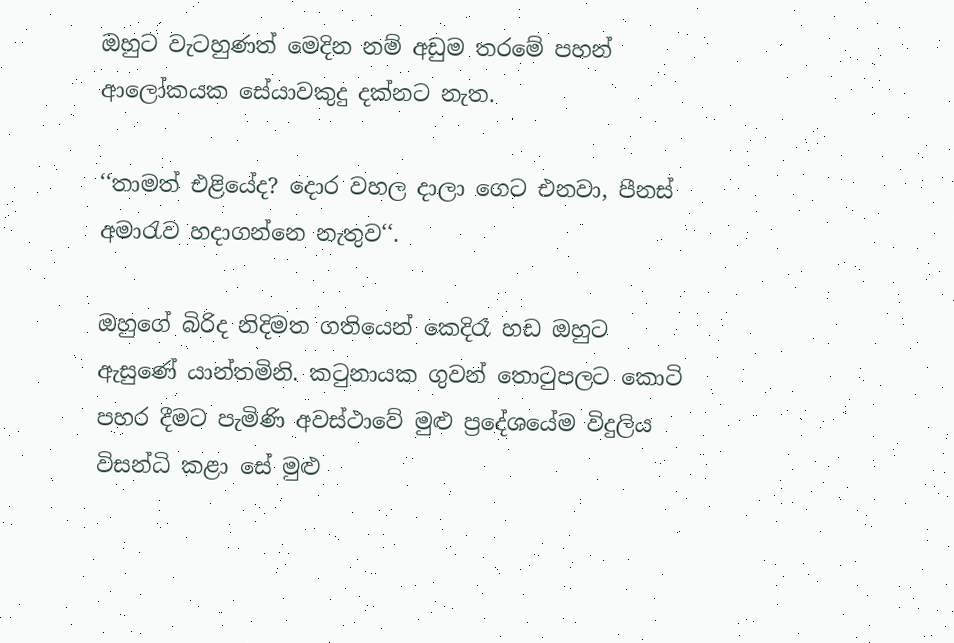ඔහුට වැටහුණත් මෙදින නම් අඩුම තරමේ පහන් ආලෝකයක සේයාවකුදු දක්නට නැත.

‘‘තාමත් එළියේද? දොර වහල දාලා ගෙට එනවා, පීනස් අමාරැව හදාගන්නෙ නැතුව‘‘.

ඔහුගේ බිරිද නිදිමත ගතියෙන් කෙදිරෑ හඩ ඔහුට ඇසුණේ යාන්තමිනි. කටුනායක ගුවන් තොටුපලට කොටි පහර දීමට පැමිණි අවස්ථාවේ මුළු ප්‍රදේශයේම විදුලිය විසන්ධි කළා සේ මුළු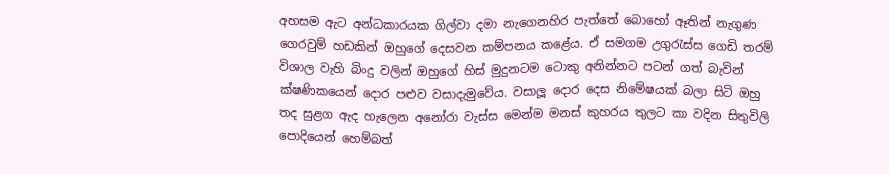අහසම ඇට අන්ධකාරයක ගිල්වා දමා නැගෙනහිර පැත්තේ බොහෝ ඈතින් නැගුණ ගෙරවුම් හඩකින් ඔහුගේ දෙසවන කම්පනය කළේය. ඒ සමගම උගුරැස්ස ගෙඩි තරම් විශාල වැහි බිංදු වලින් ඔහුගේ හිස් මුදුනටම ටොකු අනින්නට පටන් ගත් බැවින්  ක්ෂණිකයෙන් දොර පළුව වසාදැමුවේය. වසාලූ දොර දෙස නිමේෂයක් බලා සිටි ඔහු තද සුළග ඇද හැලෙන අනෝරා වැස්ස මෙන්ම මනස් කුහරය තුලට කා වදින සිතුවිලි පොදියෙන් හෙම්බත්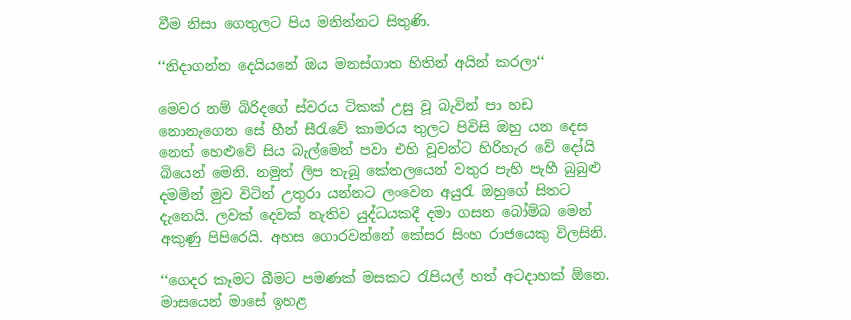වීම නිසා ගෙතුලට පිය මනින්නට සිතුණි.

‘‘නිදාගන්න දෙයියනේ ඔය මනස්ගාත හිතින් අයින් කරලා‘‘

මෙවර නම් බිරිදගේ ස්වරය ටිකක් උසු වූ බැවින් පා හඩ නොනැගෙන සේ හීන් සීරැවේ කාමරය තුලට පිවිසි ඔහු යන දෙස නෙත් හෙළුවේ සිය බැල්මෙන් පවා එහි වූවන්ට හිරිහැර වේ දෝයි බියෙන් මෙනි. නමුත් ලිප තැබූ කේතලයෙන් වතුර පැහි පැහී බුබුළු දමමින් මුව විටින් උතුරා යන්නට ලංවෙන අයුරැ ඔහුගේ සිතට දැනෙයි. ලවක් දෙවක් නැතිව යුද්ධයකදී දමා ගසන බෝම්බ මෙන් අකුණු පිපිරෙයි. අහස ගොරවන්නේ කේසර සිංහ රාජයෙකු විලසිනි.

‘‘ගෙදර කෑමට බීමට පමණක් මසකට රැපියල් හත් අටදාහක් ඕනෙ. මාසයෙන් මාසේ ඉහළ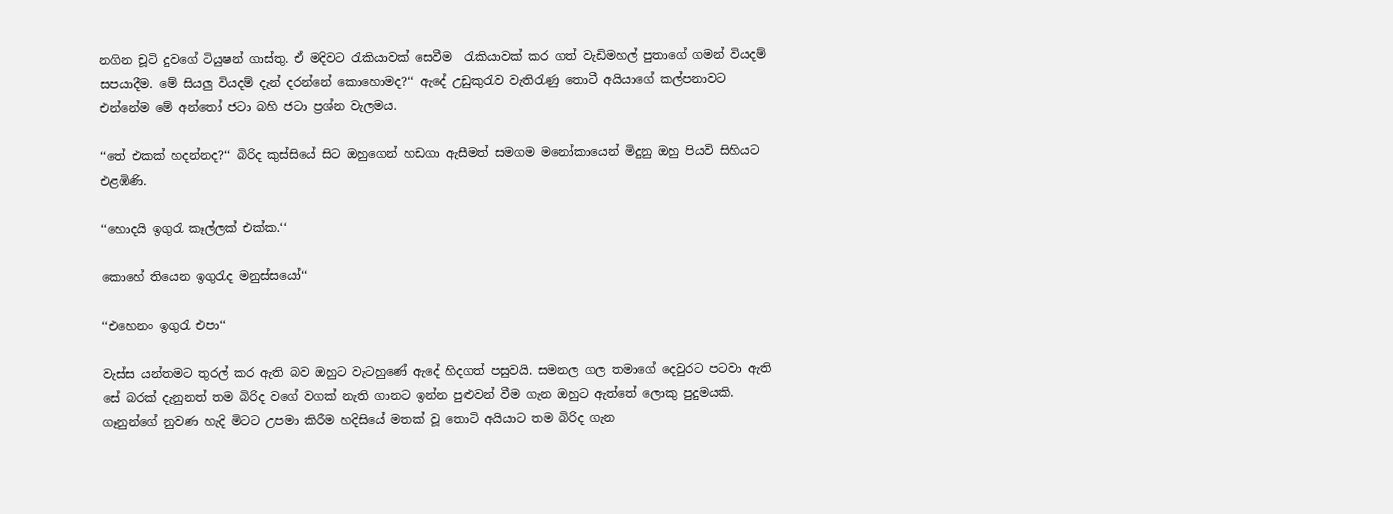නගින චූටි දුවගේ ටියුෂන් ගාස්තු. ඒ මදිවට රැකියාවක් සෙවීම  රැකියාවක් කර ගත් වැඩිමහල් පුතාගේ ගමන් වියදම් සපයාදීම. මේ සියලු වියදම් දැන් දරන්නේ කොහොමද?‘‘ ඇදේ උඩුකුරැව වැතිරැණු තොටී අයියාගේ කල්පනාවට එන්නේම මේ අන්තෝ ජටා බහි ජටා ප්‍රශ්න වැලමය.

‘‘තේ එකක් හදන්නද?‘‘ බිරිද කුස්සියේ සිට ඔහුගෙන් හඩගා ඇසීමත් සමගම මනෝකායෙන් මිදුනු ඔහු පියවි සිහියට එළඹිණි.

‘‘හොදයි ඉගුරැ කෑල්ලක් එක්ක.‘‘

කොහේ තියෙන ඉගුරැද මනුස්සයෝ‘‘

‘‘එහෙනං ඉගුරැ එපා‘‘

වැස්ස යන්තමට තුරල් කර ඇති බව ඔහුට වැටහුණේ ඇදේ හිදගත් පසුවයි. සමනල ගල තමාගේ දෙවුරට පටවා ඇති සේ බරක් දැනුනත් තම බිරිද වගේ වගක් නැති ගානට ඉන්න පුළුවන් වීම ගැන ඔහුට ඇත්තේ ලොකු පුදුමයකි. ගෑනුන්ගේ නුවණ හැදි මිටට උපමා කිරීම හදිසියේ මතක් වූ තොටි අයියාට තම බිරිද ගැන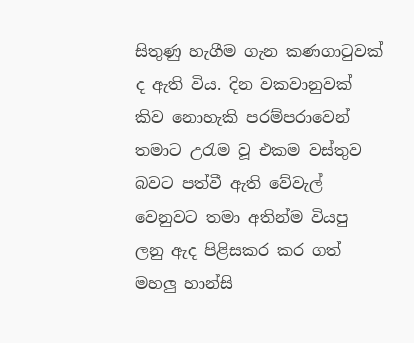සිතුණු හැගීම ගැන කණගාටුවක් ද ඇති විය. දින වකවානුවක් කිව නොහැකි පරම්පරාවෙන් තමාට උරැම වූ එකම වස්තුව බවට පත්වී ඇති වේවැල් වෙනුවට තමා අතින්ම වියපු ලනු ඇද පිළිසකර කර ගත් මහලු හාන්සි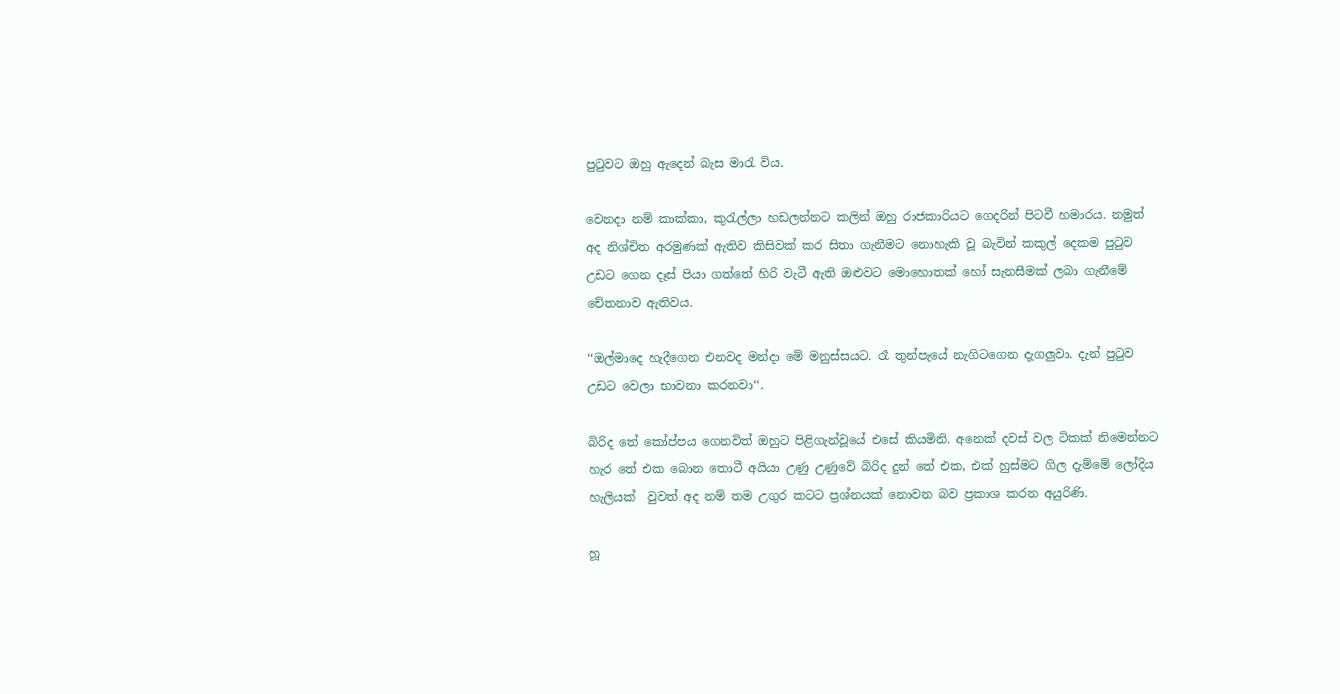පුටුවට ඔහු ඇදෙන් බැස මාරැ විය.

වෙනදා නම් කාක්කා, කුරැල්ලා හඩලන්නට කලින් ඔහු රාජකාරියට ගෙදරින් පිටවී හමාරය. නමුත් අද නිශ්චිත අරමුණක් ඇතිව කිසිවක් කර සිතා ගැනීමට නොහැකි වූ බැවින් කකුල් දෙකම පුටුව උඩට ගෙන දෑස් පියා ගත්තේ හිරි වැටී ඇති ඔළුවට මොහොතක් හෝ සැනසීමක් ලබා ගැනීමේ චේතනාව ඇතිවය.

‘‘ඔල්මාදෙ හැදීගෙන එනවද මන්දා මේ මනුස්සයට. රෑ තුන්පැයේ නැගිටගෙන දැගලුවා. දැන් පුටුව උඩට වෙලා භාවනා කරනවා‘‘.

බිරිද තේ කෝප්පය ගෙනවිත් ඔහුට පිළිගැන්වූයේ එසේ කියමිනි. අනෙක් දවස් වල ටිකක් නිමෙන්නට හැර තේ එක බොන තොටී අයියා උණු උණුවේ බිරිද දුන් තේ එක, එක් හුස්මට ගිල දැම්මේ ලෝදිය හැලියක්  වුවත් අද නම් තම උගුර කටට ප්‍රශ්නයක් නොවන බව ප්‍රකාශ කරන අයුරිණි.

හූ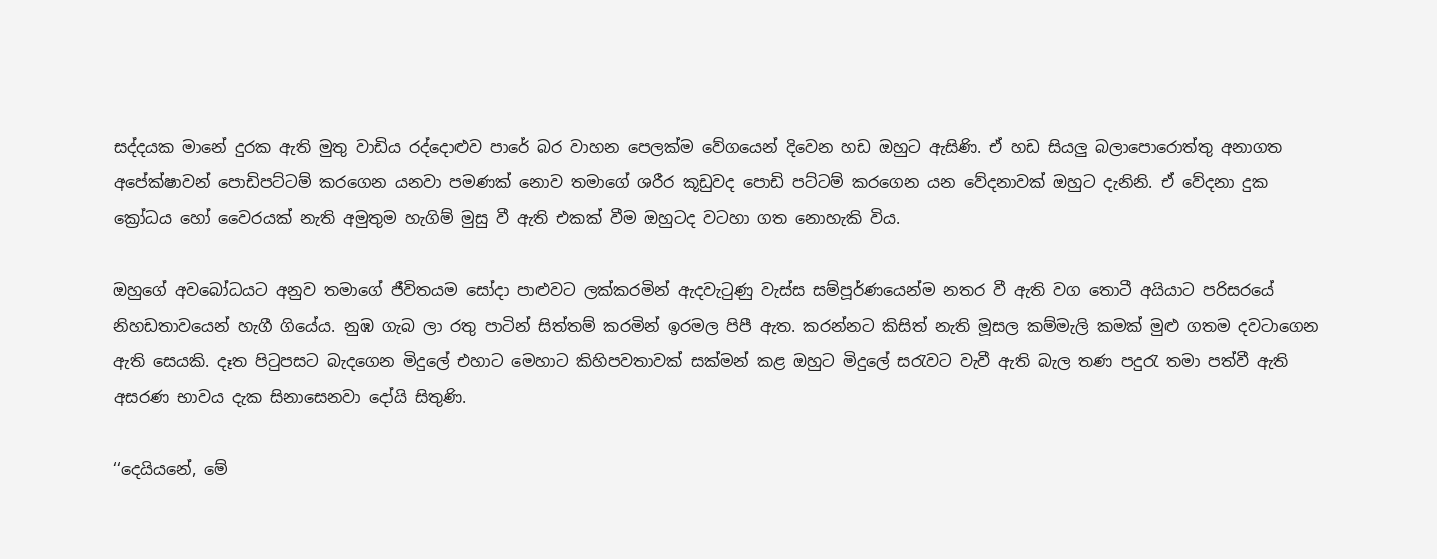සද්දයක මානේ දුරක ඇති මුතු වාඩිය රද්දොළුව පාරේ බර වාහන පෙලක්ම වේගයෙන් දිවෙන හඩ ඔහුට ඇසිණි. ඒ හඩ සියලු බලාපොරොත්තු අනාගත අපේක්ෂාවන් පොඩිපට්ටම් කරගෙන යනවා පමණක් නොව තමාගේ ශරීර කූඩුවද පොඩි පට්ටම් කරගෙන යන වේදනාවක් ඔහුට දැනිනි. ඒ වේදනා දුක ක්‍රෝධය හෝ වෛරයක් නැති අමුතුම හැගිම් මුසු වී ඇති එකක් වීම ඔහුටද වටහා ගත නොහැකි විය.

ඔහුගේ අවබෝධයට අනුව තමාගේ ජීවිතයම සෝදා පාළුවට ලක්කරමින් ඇදවැටුණු වැස්ස සම්පූර්ණයෙන්ම නතර වී ඇති වග තොටී අයියාට පරිසරයේ නිහඩතාවයෙන් හැගී ගියේය. නුඹ ගැබ ලා රතු පාටින් සිත්තම් කරමින් ඉරමල පිපී ඇත. කරන්නට කිසිත් නැති මූසල කම්මැලි කමක් මුළු ගතම දවටාගෙන ඇති සෙයකි. දෑත පිටුපසට බැදගෙන මිදුලේ එහාට මෙහාට කිහිපවතාවක් සක්මන් කළ ඔහුට මිදුලේ සරැවට වැවී ඇති බැල තණ පදුරැ තමා පත්වී ඇති අසරණ භාවය දැක සිනාසෙනවා දෝයි සිතුණි.

‘‘දෙයියනේ, මේ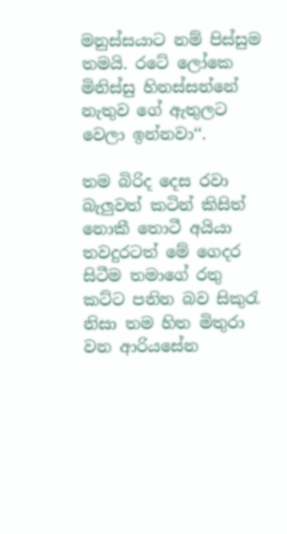මනුස්සයාට නම් පිස්සුම තමයි. රටේ ලෝකෙ මිනිස්සු හිනස්සන්නේ නැතුව ගේ ඇතුලට වෙලා ඉන්නවා‘‘.

තම බිරිද දෙස රවා බැලුවත් කටින් කිසිත් නොකී තොටී අයියා තවදුරටත් මේ ගෙදර සිටීම තමාගේ රතු කට්ට පනින බව සිකුරැ නිසා තම හිත මිතුරා වන ආරියසේන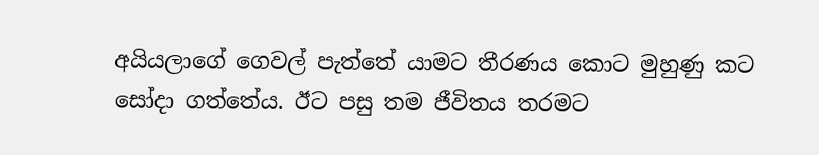අයියලාගේ ගෙවල් පැත්තේ යාමට තීරණය කොට මුහුණු කට සෝදා ගත්තේය. ඊට පසු තම ජීවිතය තරමට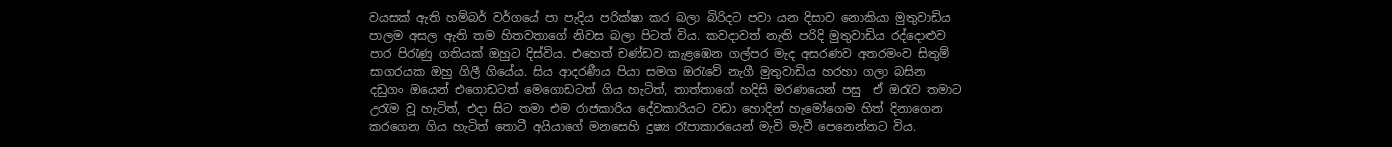වයසක් ඇති හම්බර් වර්ගයේ පා පැදිය පරික්ෂා කර බලා බිරිදට පවා යන දිසාව නොකියා මුතුවාඩිය පාලම අසල ඇති තම හිතවතාගේ නිවස බලා පිටත් විය. කවදාවත් නැති පරිදි මුතුවාඩිය රද්දොළුව පාර පිරැණු ගතියක් ඔහුට දිස්විය. එහෙත් චණ්ඩව කැළඹෙන ගල්පර මැද අසරණව අතරමංව සිතුම් සාගරයක ඔහු ගිලී ගියේය. සිය ආදරණීය පියා සමග ඔරැවේ නැගී මුතුවාඩිය හරහා ගලා බසින  දඩුගං ඔයෙන් එගොඩටත් මෙගොඩටත් ගිය හැටිත්, තාත්තාගේ හදිසි මරණයෙන් පසු  ඒ ඔරැව තමාට උරැම වූ හැටිත්, එදා සිට තමා එම රාජකාරිය දේවකාරියට වඩා හොදින් හැමෝගෙම හිත් දිනාගෙන කරගෙන ගිය හැටිත් තොටී අයියාගේ මනසෙහි දුෂ්‍ය රෑපාකාරයෙන් මැවි මැවී පෙනෙන්නට විය.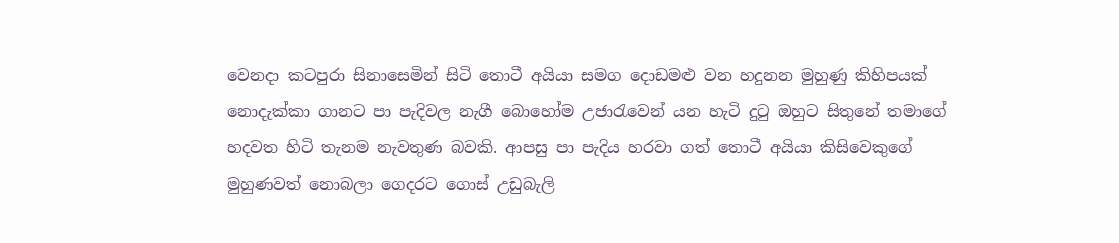වෙනදා කටපුරා සිනාසෙමින් සිටි තොටී අයියා සමග දොඩමළු වන හදුනන මුහුණු කිහිපයක් නොදැක්කා ගානට පා පැදිවල නැගී බොහෝම උජාරැවෙන් යන හැටි දුටු ඔහුට සිතුනේ තමාගේ හදවත හිටි තැනම නැවතුණ බවකි. ආපසු පා පැදිය හරවා ගත් තොටී අයියා කිසිවෙකුගේ මුහුණවත් නොබලා ගෙදරට ගොස් උඩුබැලි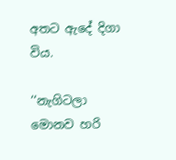අතට ඇදේ දිගා විය.

‘‘නැගිටලා මොනව හරි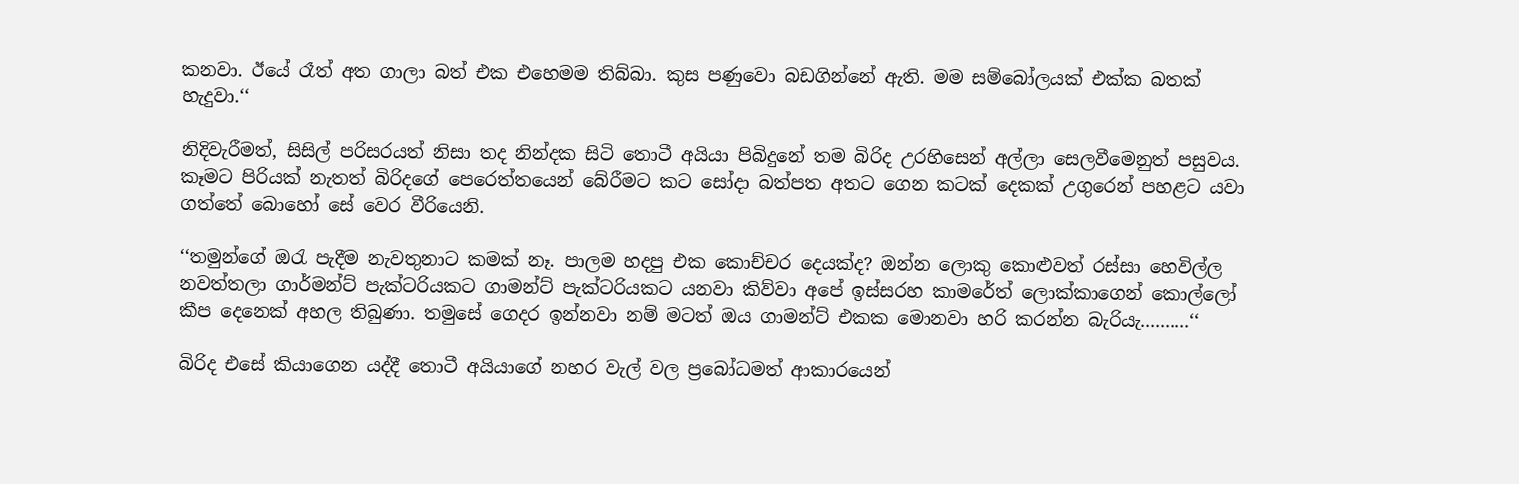කනවා. ඊයේ රෑත් අත ගාලා බත් එක එහෙමම තිබ්බා. කුස පණුවො බඩගින්නේ ඇති. මම සම්බෝලයක් එක්ක බතක් හැදුවා.‘‘

නිදිවැරීමත්, සිසිල් පරිසරයත් නිසා තද නින්දක සිටි තොටී අයියා පිබිදුනේ තම බිරිද උරහිසෙන් අල්ලා සෙලවීමෙනුත් පසුවය.  කෑමට පිරියක් නැතත් බිරිදගේ පෙරෙත්තයෙන් බේරීමට කට සෝදා බත්පත අතට ගෙන කටක් දෙකක් උගුරෙන් පහළට යවා ගත්තේ බොහෝ සේ වෙර වීරියෙනි.

‘‘තමුන්ගේ ඔරැ පැදීම නැවතුනාට කමක් නෑ. පාලම හදපු එක කොච්චර දෙයක්ද? ඔන්න ලොකු කොළුවත් රස්සා හෙවිල්ල නවත්තලා ගාර්මන්ට් පැක්ටරියකට ගාමන්ට් පැක්ටරියකට යනවා කිව්වා අපේ ඉස්සරහ කාමරේත් ලොක්කාගෙන් කොල්ලෝ කීප දෙනෙක් අහල තිබුණා. තමුසේ ගෙදර ඉන්නවා නම් මටත් ඔය ගාමන්ට් එකක මොනවා හරි කරන්න බැරියැ..........‘‘

බිරිද එසේ කියාගෙන යද්දී තොටී අයියාගේ නහර වැල් වල ප්‍රබෝධමත් ආකාරයෙන්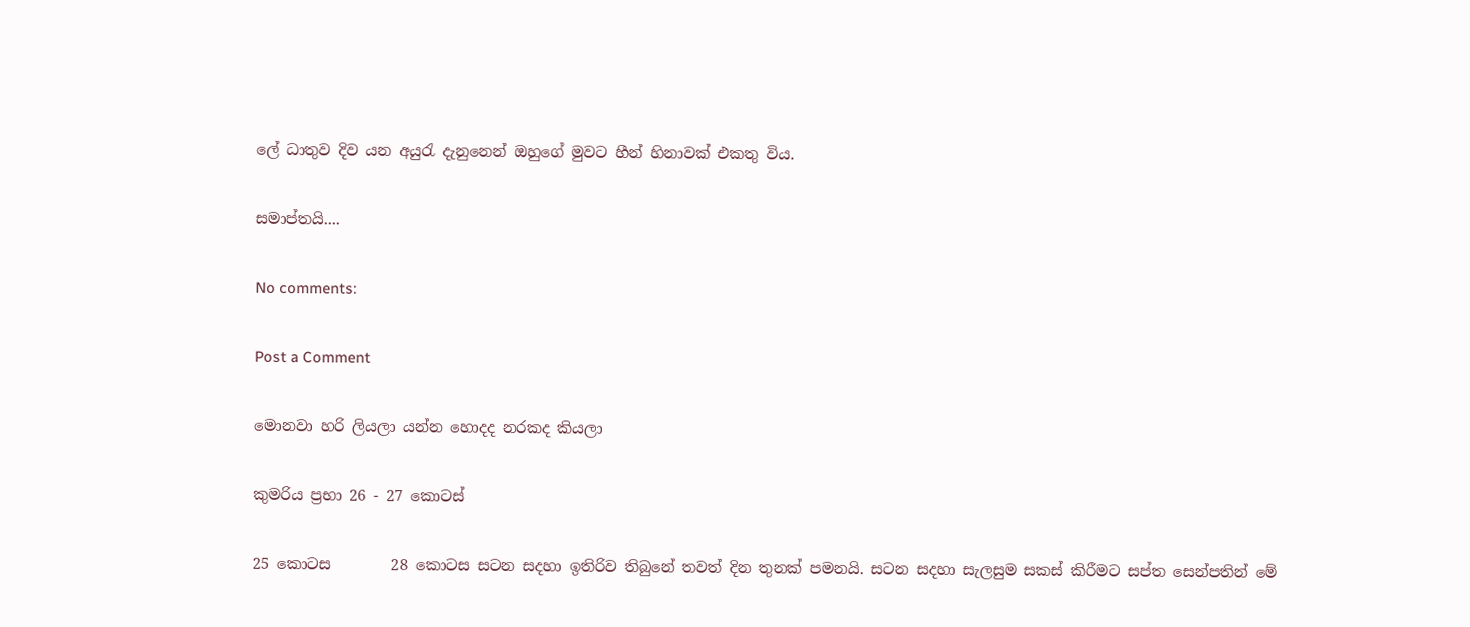ලේ ධාතුව දිව යන අයුරැ දැනුනෙන් ඔහුගේ මුවට හීන් හිනාවක් එකතු විය.

සමාප්තයි....

No comments:

Post a Comment

මොනවා හරි ලියලා යන්න හොදද නරකද කියලා

කුමරිය ප්‍රභා 26 - 27 කොටස්

25 කොටස        28 කොටස සටන සදහා ඉතිරිව තිබුනේ තවත් දින තුනක් පමනයි. සටන සදහා සැලසුම සකස් කිරීමට සප්ත සෙන්පතින් මේ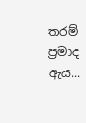තරම් ප්‍රමාද ඇය...